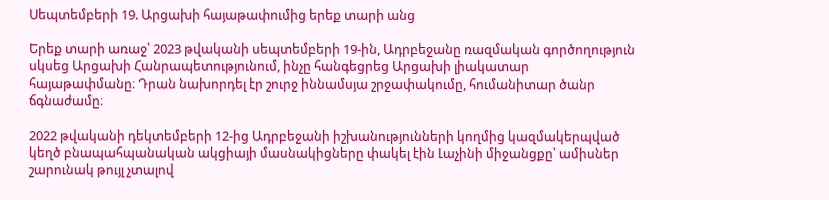Սեպտեմբերի 19. Արցախի հայաթափումից երեք տարի անց

Երեք տարի առաջ՝ 2023 թվականի սեպտեմբերի 19-ին, Ադրբեջանը ռազմական գործողություն սկսեց Արցախի Հանրապետությունում, ինչը հանգեցրեց Արցախի լիակատար հայաթափմանը։ Դրան նախորդել էր շուրջ իննամսյա շրջափակումը, հումանիտար ծանր ճգնաժամը։

2022 թվականի դեկտեմբերի 12-ից Ադրբեջանի իշխանությունների կողմից կազմակերպված կեղծ բնապահպանական ակցիայի մասնակիցները փակել էին Լաչինի միջանցքը՝ ամիսներ շարունակ թույլ չտալով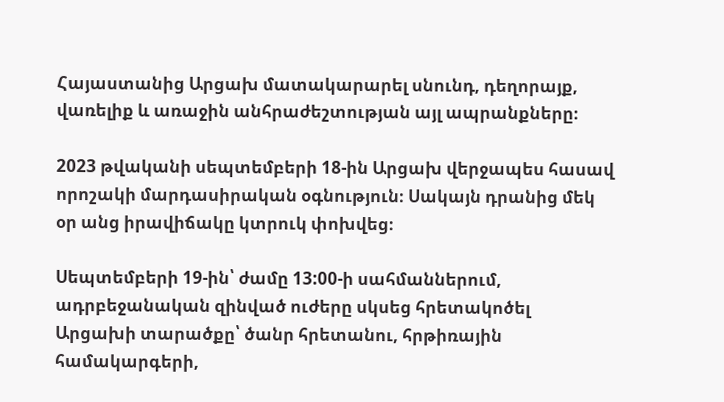Հայաստանից Արցախ մատակարարել սնունդ, դեղորայք, վառելիք և առաջին անհրաժեշտության այլ ապրանքները։

2023 թվականի սեպտեմբերի 18-ին Արցախ վերջապես հասավ որոշակի մարդասիրական օգնություն։ Սակայն դրանից մեկ օր անց իրավիճակը կտրուկ փոխվեց։

Սեպտեմբերի 19-ին՝ ժամը 13:00-ի սահմաններում, ադրբեջանական զինված ուժերը սկսեց հրետակոծել Արցախի տարածքը՝ ծանր հրետանու, հրթիռային համակարգերի,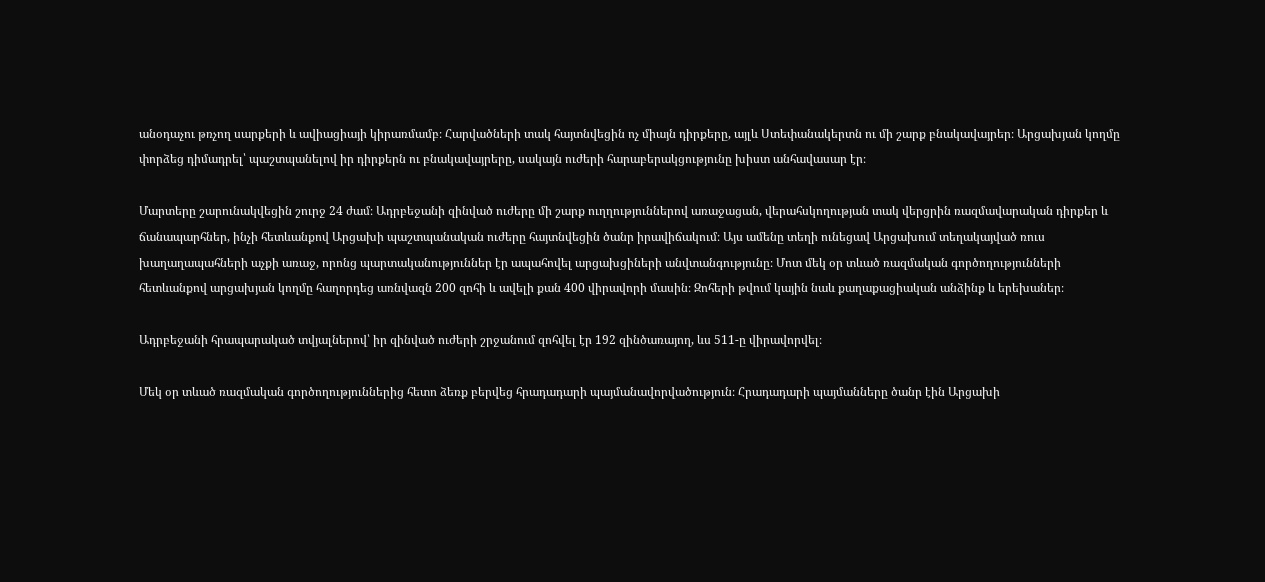անօդաչու թռչող սարքերի և ավիացիայի կիրառմամբ։ Հարվածների տակ հայտնվեցին ոչ միայն դիրքերը, այլև Ստեփանակերտն ու մի շարք բնակավայրեր։ Արցախյան կողմը փորձեց դիմադրել՝ պաշտպանելով իր դիրքերն ու բնակավայրերը, սակայն ուժերի հարաբերակցությունը խիստ անհավասար էր։

Մարտերը շարունակվեցին շուրջ 24 ժամ։ Ադրբեջանի զինված ուժերը մի շարք ուղղություններով առաջացան, վերահսկողության տակ վերցրին ռազմավարական դիրքեր և ճանապարհներ, ինչի հետևանքով Արցախի պաշտպանական ուժերը հայտնվեցին ծանր իրավիճակում։ Այս ամենը տեղի ունեցավ Արցախում տեղակայված ռուս խաղաղապահների աչքի առաջ, որոնց պարտականություններ էր ապահովել արցախցիների անվտանգությունը։ Մոտ մեկ օր տևած ռազմական գործողությունների հետևանքով արցախյան կողմը հաղորդեց առնվազն 200 զոհի և ավելի քան 400 վիրավորի մասին։ Զոհերի թվում կային նաև քաղաքացիական անձինք և երեխաներ։

Ադրբեջանի հրապարակած տվյալներով՝ իր զինված ուժերի շրջանում զոհվել էր 192 զինծառայող, ևս 511-ը վիրավորվել։

Մեկ օր տևած ռազմական գործողություններից հետո ձեռք բերվեց հրադադարի պայմանավորվածություն։ Հրադադարի պայմանները ծանր էին Արցախի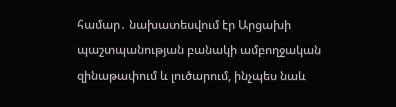համար․ նախատեսվում էր Արցախի պաշտպանության բանակի ամբողջական զինաթափում և լուծարում, ինչպես նաև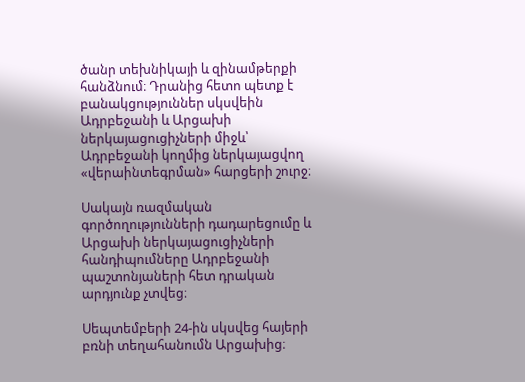ծանր տեխնիկայի և զինամթերքի հանձնում։ Դրանից հետո պետք է բանակցություններ սկսվեին Ադրբեջանի և Արցախի ներկայացուցիչների միջև՝ Ադրբեջանի կողմից ներկայացվող «վերաինտեգրման» հարցերի շուրջ։

Սակայն ռազմական գործողությունների դադարեցումը և Արցախի ներկայացուցիչների հանդիպումները Ադրբեջանի պաշտոնյաների հետ դրական արդյունք չտվեց։

Սեպտեմբերի 24-ին սկսվեց հայերի բռնի տեղահանումն Արցախից։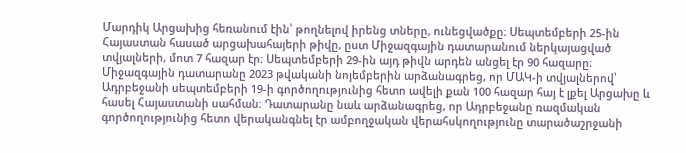Մարդիկ Արցախից հեռանում էին՝ թողնելով իրենց տները, ունեցվածքը։ Սեպտեմբերի 25-ին Հայաստան հասած արցախահայերի թիվը, ըստ Միջազգային դատարանում ներկայացված տվյալների, մոտ 7 հազար էր։ Սեպտեմբերի 29-ին այդ թիվն արդեն անցել էր 90 հազարը։ Միջազգային դատարանը 2023 թվականի նոյեմբերին արձանագրեց, որ ՄԱԿ-ի տվյալներով՝ Ադրբեջանի սեպտեմբերի 19-ի գործողությունից հետո ավելի քան 100 հազար հայ է լքել Արցախը և հասել Հայաստանի սահման։ Դատարանը նաև արձանագրեց, որ Ադրբեջանը ռազմական գործողությունից հետո վերականգնել էր ամբողջական վերահսկողությունը տարածաշրջանի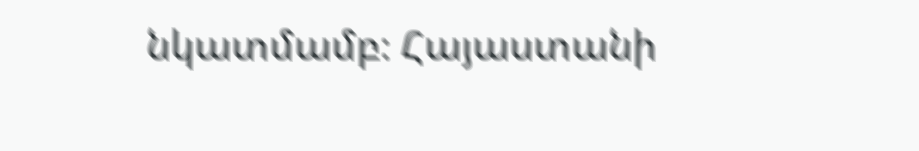նկատմամբ։ Հայաստանի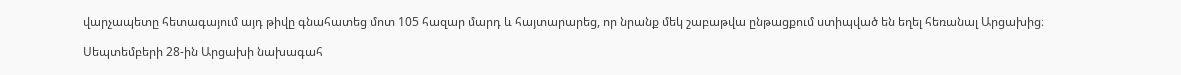վարչապետը հետագայում այդ թիվը գնահատեց մոտ 105 հազար մարդ և հայտարարեց, որ նրանք մեկ շաբաթվա ընթացքում ստիպված են եղել հեռանալ Արցախից։

Սեպտեմբերի 28-ին Արցախի նախագահ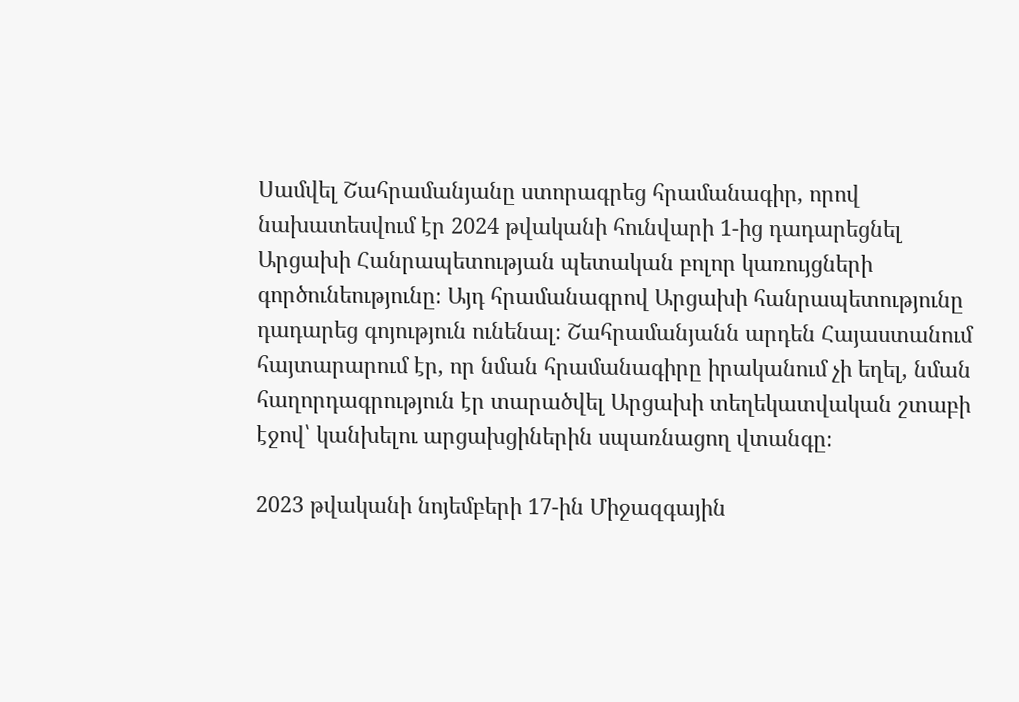Սամվել Շահրամանյանը ստորագրեց հրամանագիր, որով նախատեսվում էր 2024 թվականի հունվարի 1-ից դադարեցնել Արցախի Հանրապետության պետական բոլոր կառույցների գործունեությունը։ Այդ հրամանագրով Արցախի հանրապետությունը դադարեց գոյություն ունենալ։ Շահրամանյանն արդեն Հայաստանում հայտարարում էր, որ նման հրամանագիրը իրականում չի եղել, նման հաղորդագրություն էր տարածվել Արցախի տեղեկատվական շտաբի էջով՝ կանխելու արցախցիներին սպառնացող վտանգը։

2023 թվականի նոյեմբերի 17-ին Միջազգային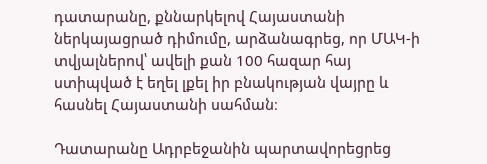դատարանը, քննարկելով Հայաստանի ներկայացրած դիմումը, արձանագրեց, որ ՄԱԿ-ի տվյալներով՝ ավելի քան 100 հազար հայ ստիպված է եղել լքել իր բնակության վայրը և հասնել Հայաստանի սահման։

Դատարանը Ադրբեջանին պարտավորեցրեց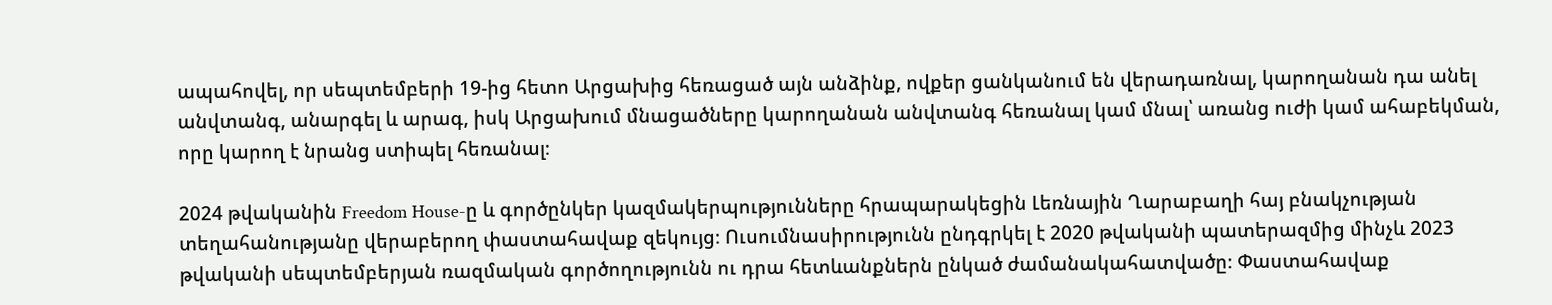ապահովել, որ սեպտեմբերի 19-ից հետո Արցախից հեռացած այն անձինք, ովքեր ցանկանում են վերադառնալ, կարողանան դա անել անվտանգ, անարգել և արագ, իսկ Արցախում մնացածները կարողանան անվտանգ հեռանալ կամ մնալ՝ առանց ուժի կամ ահաբեկման, որը կարող է նրանց ստիպել հեռանալ։

2024 թվականին Freedom House-ը և գործընկեր կազմակերպությունները հրապարակեցին Լեռնային Ղարաբաղի հայ բնակչության տեղահանությանը վերաբերող փաստահավաք զեկույց։ Ուսումնասիրությունն ընդգրկել է 2020 թվականի պատերազմից մինչև 2023 թվականի սեպտեմբերյան ռազմական գործողությունն ու դրա հետևանքներն ընկած ժամանակահատվածը։ Փաստահավաք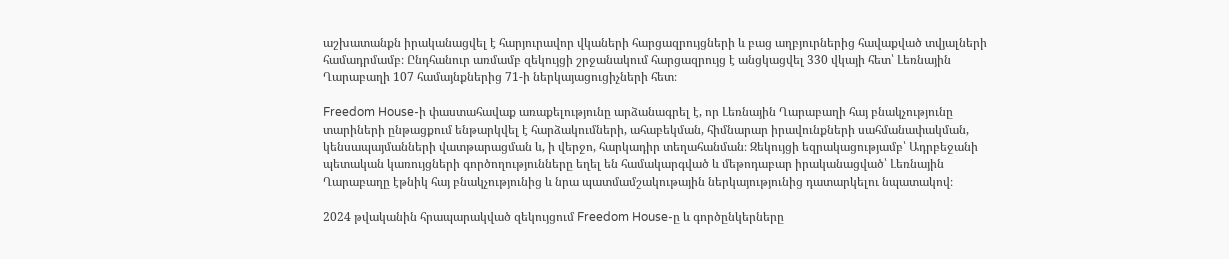աշխատանքն իրականացվել է հարյուրավոր վկաների հարցազրույցների և բաց աղբյուրներից հավաքված տվյալների համադրմամբ։ Ընդհանուր առմամբ զեկույցի շրջանակում հարցազրույց է անցկացվել 330 վկայի հետ՝ Լեռնային Ղարաբաղի 107 համայնքներից 71-ի ներկայացուցիչների հետ։

Freedom House-ի փաստահավաք առաքելությունը արձանագրել է, որ Լեռնային Ղարաբաղի հայ բնակչությունը տարիների ընթացքում ենթարկվել է հարձակումների, ահաբեկման, հիմնարար իրավունքների սահմանափակման, կենսապայմանների վատթարացման և, ի վերջո, հարկադիր տեղահանման։ Զեկույցի եզրակացությամբ՝ Ադրբեջանի պետական կառույցների գործողությունները եղել են համակարգված և մեթոդաբար իրականացված՝ Լեռնային Ղարաբաղը էթնիկ հայ բնակչությունից և նրա պատմամշակութային ներկայությունից դատարկելու նպատակով։

2024 թվականին հրապարակված զեկույցում Freedom House-ը և գործընկերները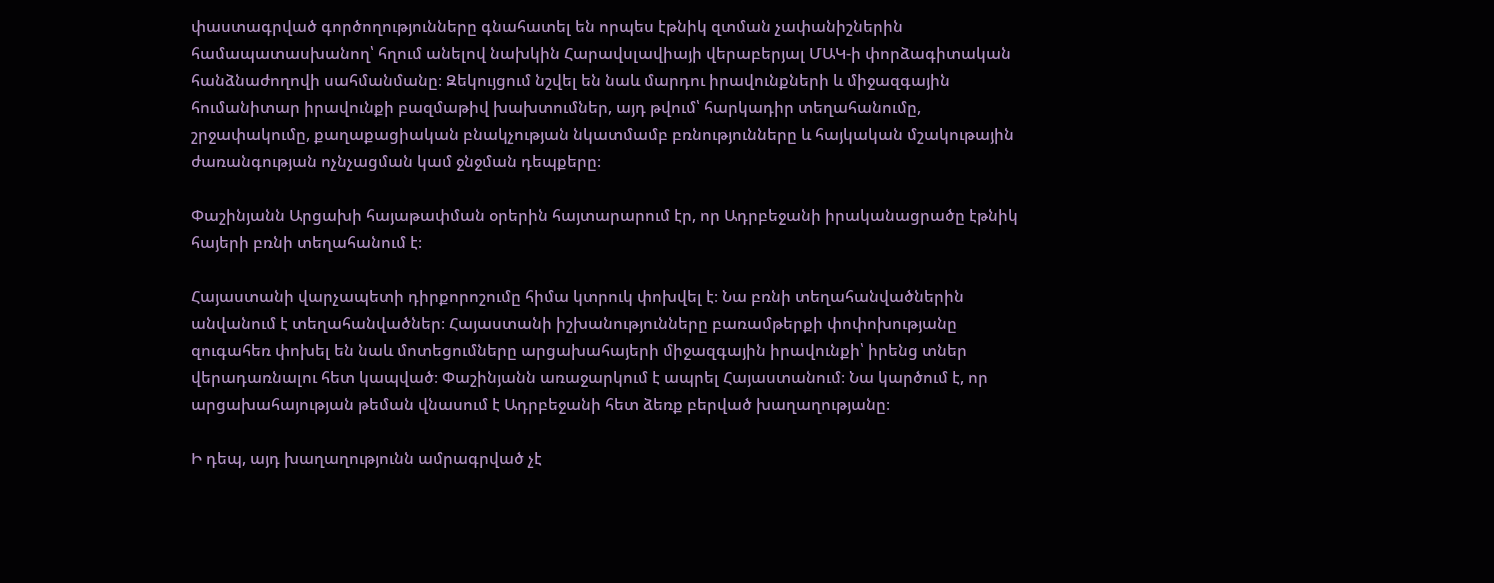փաստագրված գործողությունները գնահատել են որպես էթնիկ զտման չափանիշներին համապատասխանող՝ հղում անելով նախկին Հարավսլավիայի վերաբերյալ ՄԱԿ-ի փորձագիտական հանձնաժողովի սահմանմանը։ Զեկույցում նշվել են նաև մարդու իրավունքների և միջազգային հումանիտար իրավունքի բազմաթիվ խախտումներ, այդ թվում՝ հարկադիր տեղահանումը, շրջափակումը, քաղաքացիական բնակչության նկատմամբ բռնությունները և հայկական մշակութային ժառանգության ոչնչացման կամ ջնջման դեպքերը։

Փաշինյանն Արցախի հայաթափման օրերին հայտարարում էր, որ Ադրբեջանի իրականացրածը էթնիկ հայերի բռնի տեղահանում է։

Հայաստանի վարչապետի դիրքորոշումը հիմա կտրուկ փոխվել է։ Նա բռնի տեղահանվածներին անվանում է տեղահանվածներ։ Հայաստանի իշխանությունները բառամթերքի փոփոխությանը զուգահեռ փոխել են նաև մոտեցումները արցախահայերի միջազգային իրավունքի՝ իրենց տներ վերադառնալու հետ կապված։ Փաշինյանն առաջարկում է ապրել Հայաստանում։ Նա կարծում է, որ արցախահայության թեման վնասում է Ադրբեջանի հետ ձեռք բերված խաղաղությանը։

Ի դեպ, այդ խաղաղությունն ամրագրված չէ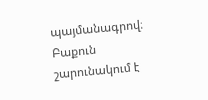պայմանագրով։ Բաքուն շարունակում է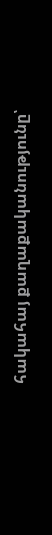հակահայ քաղաքականությունը՝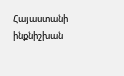Հայաստանի ինքնիշխան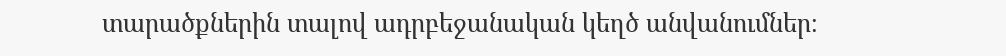տարածքներին տալով ադրբեջանական կեղծ անվանումներ։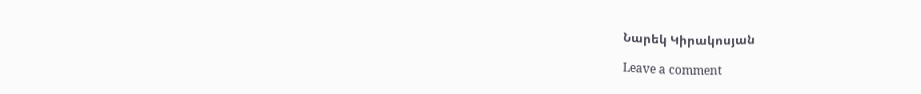Նարեկ Կիրակոսյան

Leave a comment